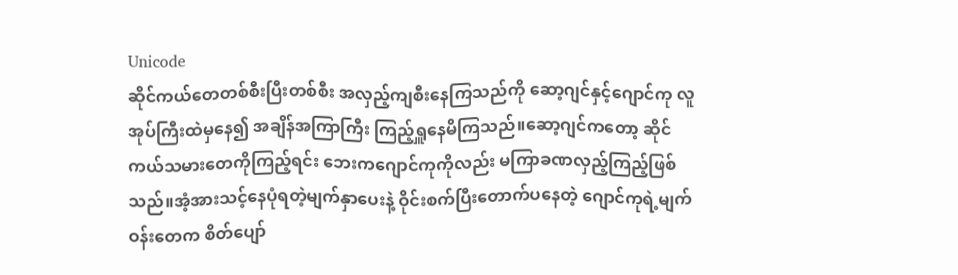Unicode
ဆိုင်ကယ်တေတစ်စီးပြီးတစ်စီး အလှည့်ကျစီးနေကြသည်ကို ဆော့ဂျင်နှင့်ဂျောင်ကု လူအုပ်ကြီးထဲမှနေ၍ အချိန်အကြာကြီး ကြည့်ရှူနေမိကြသည်။ဆော့ဂျင်ကတော့ ဆိုင်ကယ်သမားတေကိုကြည့်ရင်း ဘေးကဂျောင်ကုကိုလည်း မကြာခဏလှည့်ကြည့်ဖြစ်သည်။အံ့အားသင့်နေပုံရတဲ့မျက်နှာပေးနဲ့ ဝိုင်းစက်ပြီးတောက်ပနေတဲ့ ဂျောင်ကုရဲ့မျက်ဝန်းတေက စိတ်ပျော်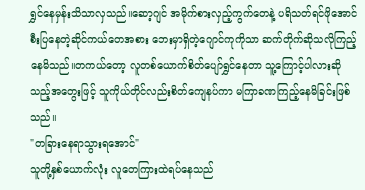ရွှင်နေမှန်းသိသာလှသည်။ဆော့ဂျင် အမိုက်စားလှည့်ကွက်တေနဲ့ ပရိသတ်ရင်ဖိုအောင် စီးပြနေတဲ့ဆိုင်ကယ်တေအစား ဘေးမှာရှိတဲ့ဂျောင်ကုကိုသာ ဆက်တိုက်ဆိုသလိုကြည့်နေမိသည်။တကယ်တော့ လူတစ်ယောက်စိတ်ပျော်ရွှင်နေတာ သူ့ကြောင့်ပါလားဆိုသည့်အတွေးဖြင့် သူကိုယ်တိုင်လည်းစိတ်ကျေနပ်ကာ မကြာခဏကြည့်နေမိခြင်းဖြစ်သည်။
"တခြားနေရာသွားရအောင်"
သူတို့နှစ်ယောက်လုံး လူတေကြားထဲရပ်နေသည်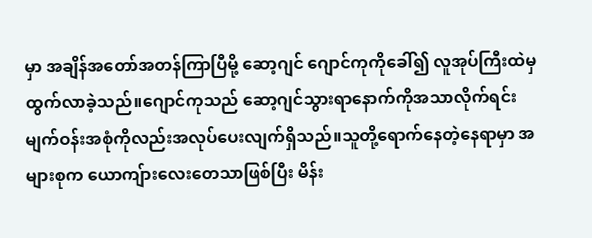မှာ အချိန်အတော်အတန်ကြာပြီမို့ ဆော့ဂျင် ဂျောင်ကုကိုခေါ်၍ လူအုပ်ကြီးထဲမှထွက်လာခဲ့သည်။ဂျောင်ကုသည် ဆော့ဂျင်သွားရာနောက်ကိုအသာလိုက်ရင်း မျက်ဝန်းအစုံကိုလည်းအလုပ်ပေးလျက်ရှိသည်။သူတို့ရောက်နေတဲ့နေရာမှာ အများစုက ယောကျ်ားလေးတေသာဖြစ်ပြီး မိန်း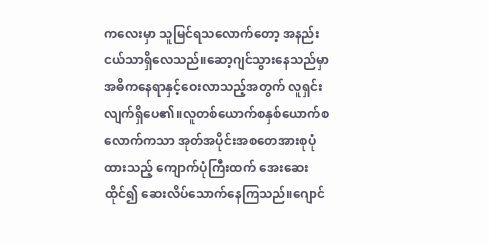ကလေးမှာ သူမြင်ရသလောက်တော့ အနည်းငယ်သာရှိလေသည်။ဆော့ဂျင်သွားနေသည်မှာ အဓိကနေရာနှင့်ဝေးလာသည့်အတွက် လူရှင်းလျက်ရှိပေ၏။လူတစ်ယောက်စနှစ်ယောက်စလောက်ကသာ အုတ်အပိုင်းအစတေအားစုပုံထားသည့် ကျောက်ပုံကြီးထက် အေးဆေးထိုင်၍ ဆေးလိပ်သောက်နေကြသည်။ဂျောင်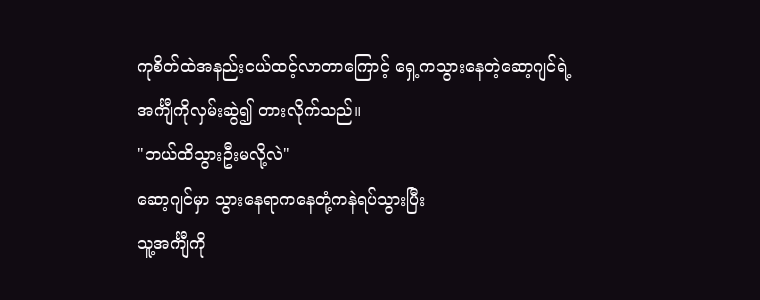ကုစိတ်ထဲအနည်းငယ်ထင့်လာတာကြောင့် ရှေ့ကသွားနေတဲ့ဆော့ဂျင်ရဲ့အင်္ကျီကိုလှမ်းဆွဲ၍ တားလိုက်သည်။
"ဘယ်ထိသွားဦးမလို့လဲ"
ဆော့ဂျင်မှာ သွားနေရာကနေတုံ့ကနဲရပ်သွားပြီး
သူ့အင်္ကျီကို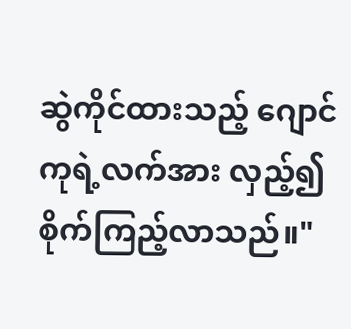ဆွဲကိုင်ထားသည့် ဂျောင်ကုရဲ့လက်အား လှည့်၍စိုက်ကြည့်လာသည်။"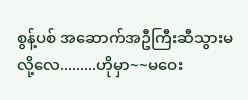စွန့်ပစ် အဆောက်အဦကြီးဆီသွားမလို့လေ.........ဟိုမှာ~~မဝေး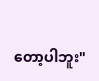တော့ပါဘူး"